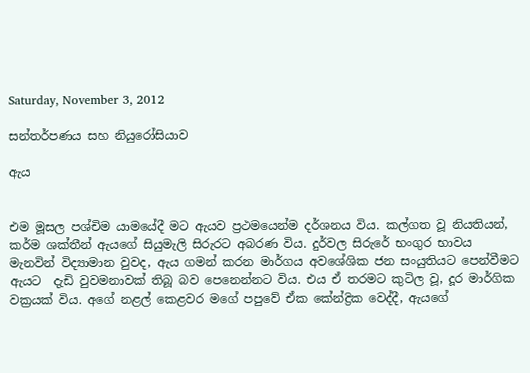Saturday, November 3, 2012

සන්තර්පණය සහ නියුරෝසියාව

ඇය


එම මූසල පශ්චිම යාමයේදී මට ඇයව ප්‍රථමයෙන්ම දර්ශනය විය. කල්ගත වූ නියතියන්, කර්ම ශක්තීන් ඇයගේ සියුමැලි සිරුරට අබරණ විය. දුර්වල සිරුරේ භංගුර භාවය මැනවින් විද්‍යාමාන වුවද, ඇය ගමන් කරන මාර්ගය අවශේශික ජන සංයුතියට පෙන්වීමට ඇයට  දැඩි වුවමනාවක් තිබූ බව පෙනෙන්නට විය. එය ඒ තරමට කුටිල වූ, දූර මාර්ගික වක්‍රයක් විය. අගේ නළල් කෙළවර මගේ පපුවේ ඒක කේන්ද්‍රික වෙද්දී, ඇයගේ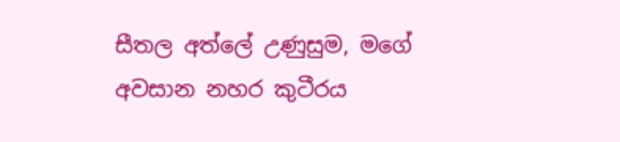සීතල අත්ලේ උණුසුම, මගේ අවසාන නහර කුටීරය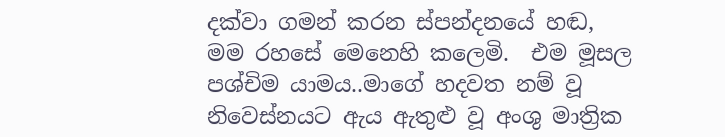දක්වා ගමන් කරන ස්පන්දනයේ හඬ, මම රහසේ මෙනෙහි කලෙමි.  එම මූසල පශ්චිම යාමය..මාගේ හදවත නම් වූ නිවෙස්නයට ඇය ඇතුළු වූ අංශු මාත්‍රික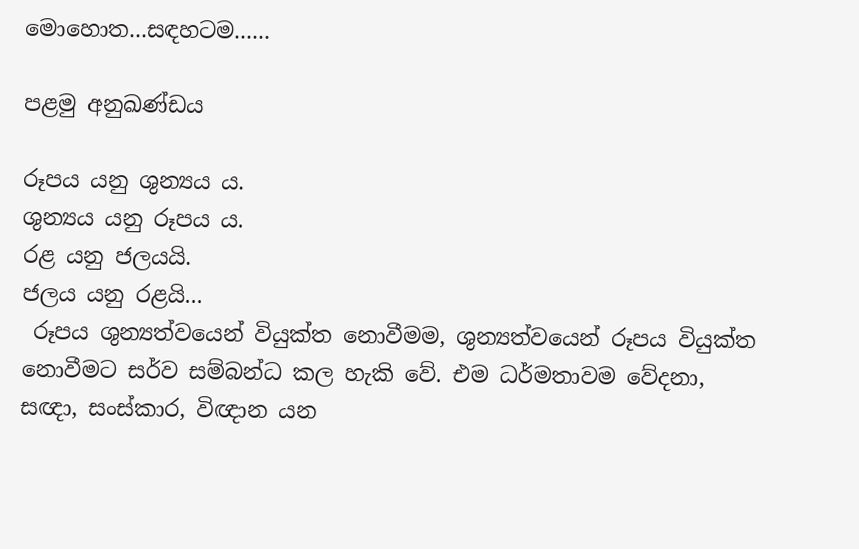මොහොත...සඳහටම......

පළමු අනුඛණ්ඩය

රූපය යනු ශුන්‍යය ය.
ශුන්‍යය යනු රූපය ය.
රළ යනු ජලයයි.
ජලය යනු රළයි...
 රූපය ශුන්‍යත්වයෙන් වියුක්ත නොවීමම, ශුන්‍යත්වයෙන් රූපය වියුක්ත නොවීමට සර්ව සම්බන්ධ කල හැකි වේ. එම ධර්මතාවම වේදනා, සඥා, සංස්කාර, විඥාන යන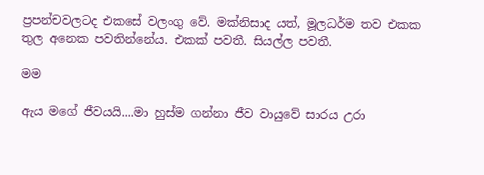ප්‍රපන්චවලටද එකසේ වලංගු වේ. මක්නිසාද යත්, මූලධර්ම තව එකක තුල අනෙක පවතින්නේය. එකක් පවතී. සියල්ල පවතී.

මම

ඇය මගේ ජීවයයි....මා හුස්ම ගන්නා ජීව වායුවේ සාරය උරා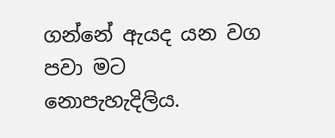ගන්නේ ඇයද යන වග පවා මට නොපැහැදිලිය.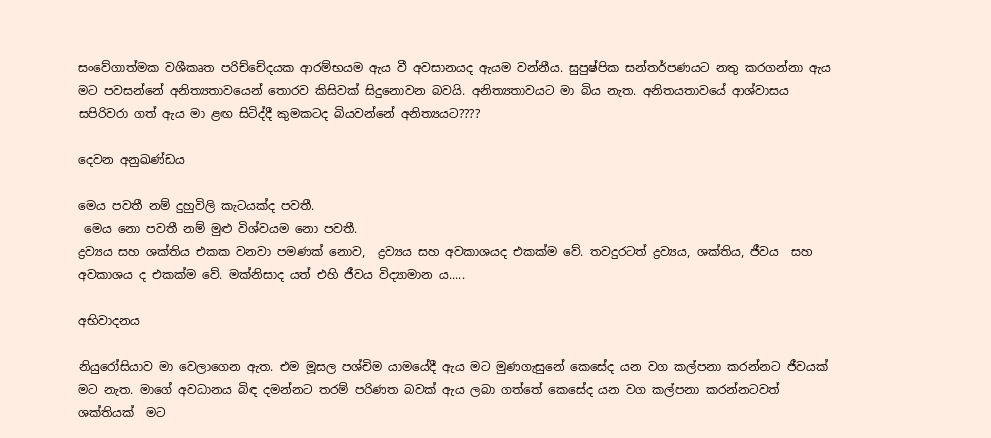සංවේගාත්මක වශීකෘත පරිච්චේදයක ආරම්භයම ඇය වී අවසානයද ඇයම වන්නීය. සුපුෂ්පික සන්තර්පණයට නතු කරගන්නා ඇය මට පවසන්නේ අනිත්‍යතාවයෙන් තොරව කිසිවක් සිදුනොවන බවයි. අනිත්‍යතාවයට මා බිය නැත. අනිතයතාවයේ ආශ්වාසය සපිරිවරා ගත් ඇය මා ළඟ සිටිද්දී කුමකටද බියවන්නේ අනිත්‍යයට????

දෙවන අනුඛණ්ඩය

මෙය පවතී නම් දුහුවිලි කැටයක්ද පවතී.
 මෙය නො පවතී නම් මුළු විශ්වයම නො පවතී.
ද්‍රව්‍යය සහ ශක්තිය එකක වනවා පමණක් නොව,  ද්‍රව්‍යය සහ අවකාශයද එකක්ම වේ. තවදුරටත් ද්‍රව්‍යය, ශක්තිය, ජීවය  සහ අවකාශය ද එකක්ම වේ. මක්නිසාද යත් එහි ජීවය විද්‍යාමාන ය.....

අභිවාදනය

නියුරෝසියාව මා වෙලාගෙන ඇත. එම මූසල පශ්චිම යාමයේදී ඇය මට මුණගැසුනේ කෙසේද යන වග කල්පනා කරන්නට ජීවයක් මට නැත. මාගේ අවධානය බිඳ දමන්නට තරම් පරිණත බවක් ඇය ලබා ගත්තේ කෙසේද යන වග කල්පනා කරන්නටවත් ශක්තියක්  මට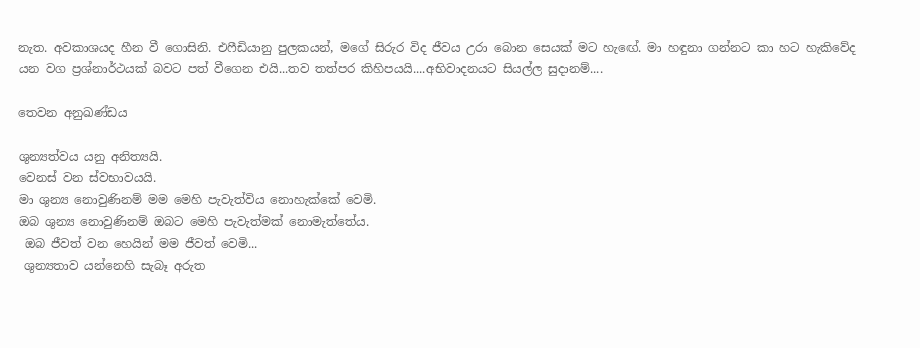නැත. අවකාශයද හීන වී ගොසිනි. එෆීඩියානු පුලකයන්, මගේ සිරුර විද ජීවය උරා බොන සෙයක් මට හැඟේ. මා හඳුනා ගන්නට කා හට හැකිවේද යන වග ප්‍රශ්නාර්ථයක් බවට පත් වීගෙන එයි...තව තත්පර කිහිපයයි....අභිවාදනයට සියල්ල සුදානම්....

තෙවන අනුඛණ්ඩය

ශුන්‍යත්වය යනු අනිත්‍යයි.
වෙනස් වන ස්වභාවයයි.
මා ශුන්‍ය නොවුණිනම් මම මෙහි පැවැත්විය නොහැක්කේ වෙමි.
ඔබ ශුන්‍ය නොවුණිනම් ඔබට මෙහි පැවැත්මක් නොමැත්තේය.
 ඔබ ජීවත් වන හෙයින් මම ජීවත් වෙමි...
 ශුන්‍යතාව යන්නෙහි සැබෑ අරුත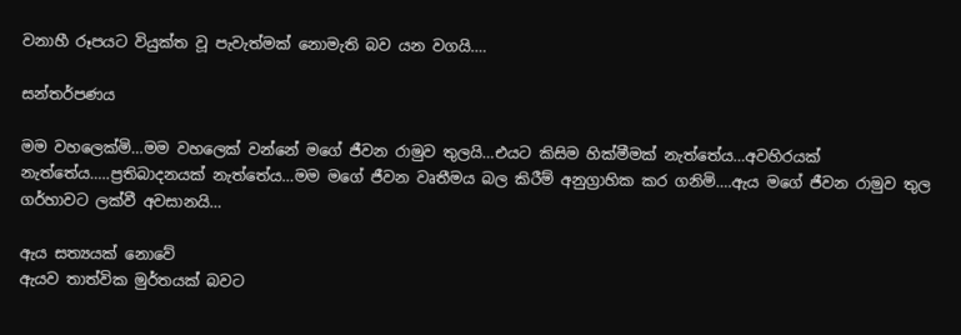වනාහී රූපයට වියුක්ත වූ පැවැත්මක් නොමැති බව යන වගයි....

සන්තර්පණය

මම වහලෙක්මි...මම වහලෙක් වන්නේ මගේ ජීවන රාමුව තුලයි...එයට කිසිම හික්මීමක් නැත්තේය...අවහිරයක් නැත්තේය.....ප්‍රතිබාදනයක් නැත්තේය...මම මගේ ජීවන වෘතීමය බල කිරීම් අනුග්‍රාහික කර ගනිමි....ඇය මගේ ජීවන රාමුව තුල ගර්හාවට ලක්වී අවසානයි...

ඇය සත්‍යයක් නොවේ
ඇයව තාත්වික මුර්තයක් බවට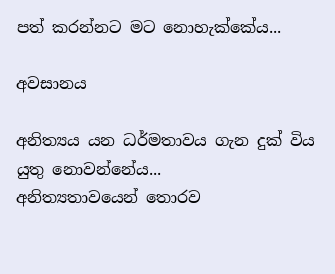පත් කරන්නට මට නොහැක්කේය...

අවසානය

අනිත්‍යය යන ධර්මතාවය ගැන දුක් විය යුතු නොවන්නේය...
අනිත්‍යතාවයෙන් තොරව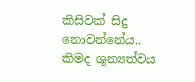කිසිවක් සිදු නොවන්නේය..
කිමද ශුන්‍යත්වය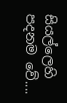සියල්ලෙහි පදනම වේ....